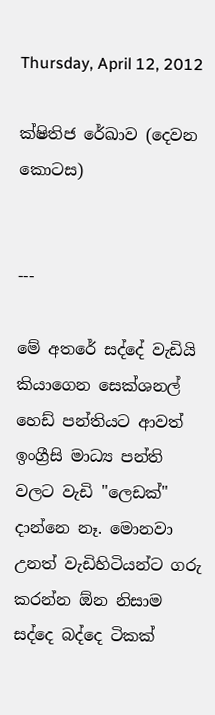Thursday, April 12, 2012

ක්ෂිතිජ රේඛාව (දෙවන කොටස)


---

මේ අතරේ සද්දේ වැඩියි කියාගෙන සෙක්ශනල් හෙඩ් පන්තියට ආවත් ඉංග්‍රීසි මාධ්‍ය පන්ති වලට වැඩි "ලෙඩක්" දාන්නෙ නෑ. මොනවා උනත් වැඩිහිටියන්ට ගරු කරන්න ඕන නිසාම සද්දෙ බද්දෙ ටිකක්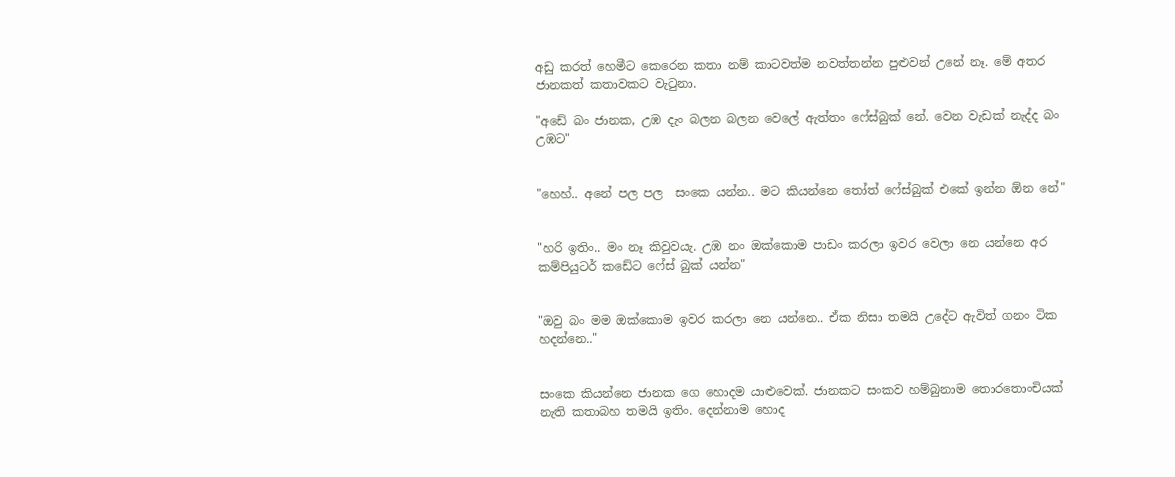අඩු කරත් හෙමීට කෙරෙන කතා නම් කාටවත්ම නවත්තන්න පුළුවන් උනේ නෑ. මේ අතර ජානකත් කතාවකට වැටුනා.

"අඩේ බං ජානක, උඹ දැං බලන බලන වෙලේ ඇත්තං ෆේස්බුක් නේ. වෙන වැඩක් නැද්ද බං උඹට"


"හෙහ්.. අනේ පල පල  සංකෙ යන්න.. මට කියන්නෙ තෝත් ෆේස්බුක් එකේ ඉන්න ඕන නේ"


"හරි ඉතිං.. මං නෑ කිවුවයැ. උඹ නං ඔක්කොම පාඩං කරලා ඉවර වෙලා නෙ යන්නෙ අර කම්පියුටර් කඩේට ෆේස් බුක් යන්න"


"ඔවු බං මම ඔක්කොම ඉවර කරලා නෙ යන්නෙ.. ඒක නිසා තමයි උදේට ඇවිත් ගනං ටික හදන්නෙ.."


සංකෙ කියන්නෙ ජානක ගෙ හොදම යාළුවෙක්. ජානකට සංකව හම්බුනාම තොරතොංචියක් නැති කතාබහ තමයි ඉතිං. දෙන්නාම හොද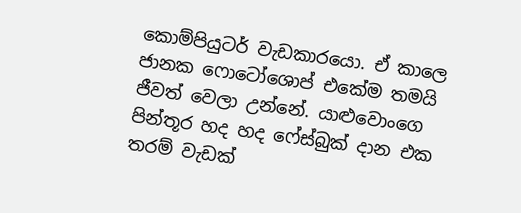කොම්පියුටර් වැඩකාරයො. ඒ කාලෙ ජානක ෆොටෝශොප් එකේම තමයි ජීවත් වෙලා උන්නේ. යාළුවොංගෙ පින්තූර හද හද ෆේස්බුක් දාන එක තරම් වැඩක්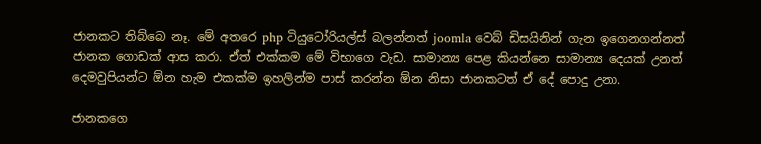ජානකට තිබ්බෙ නෑ. මේ අතරෙ php ටියුටෝරියල්ස් බලන්නත් joomla වෙබ් ඩිසයිනින් ගැන ඉගෙනගන්නත් ජානක ගොඩක් ආස කරා. ඒත් එක්කම මේ විභාගෙ වැඩ. සාමාන්‍ය පෙළ කියන්නෙ සාමාන්‍ය දෙයක් උනත් දෙමවුපියන්ට ඕන හැම එකක්ම ඉහලින්ම පාස් කරන්න ඕන නිසා ජානකටත් ඒ දේ පොදු උනා.

ජානකගෙ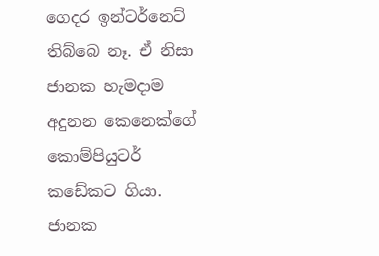ගෙදර ඉන්ටර්නෙට් තිබ්බෙ නෑ. ඒ නිසා ජානක හැමදාම අදුනන කෙනෙක්ගේ කොම්පියුටර් කඩේකට ගියා. ජානක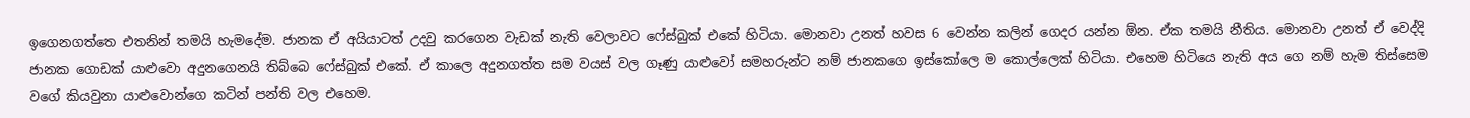ඉගෙනගත්තෙ එතනින් තමයි හැමදේම. ජානක ඒ අයියාටත් උදවු කරගෙන වැඩක් නැති වෙලාවට ෆේස්බුක් එකේ හිටියා. මොනවා උනත් හවස 6 වෙන්න කලින් ගෙදර යන්න ඕන. ඒක තමයි නීතිය. මොනවා උනත් ඒ වෙද්දි ජානක ගොඩක් යාළුවො අදුනගෙනයි තිබ්බෙ ෆේස්බුක් එකේ. ඒ කාලෙ අදුනගත්ත සම වයස් වල ගෑණු යාළුවෝ සමහරුන්ට නම් ජානකගෙ ඉස්කෝලෙ ම කොල්ලෙක් හිටියා. එහෙම හිටියෙ නැති අය ගෙ නම් හැම තිස්සෙම වගේ කියවුනා යාළුවොන්ගෙ කටින් පන්ති වල එහෙම.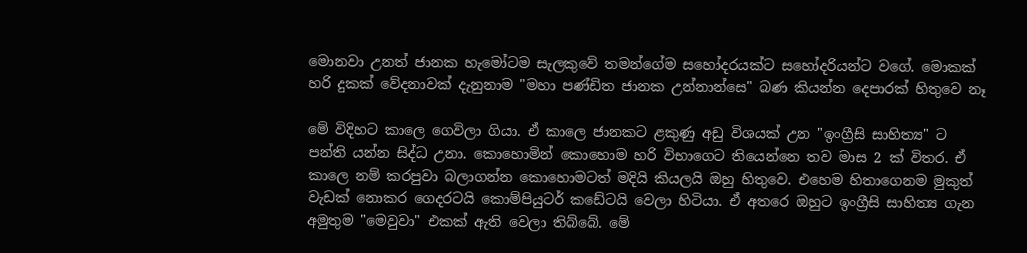මොනවා උනත් ජානක හැමෝටම සැලකුවේ තමන්ගේම සහෝදරයක්ට සහෝදරියන්ට වගේ. මොකක් හරි දුකක් වේදනාවක් දැනුනාම "මහා පණ්ඩිත ජානක උන්නාන්සෙ" බණ කියන්න දෙපාරක් හිතුවෙ නෑ

මේ විදිහට කාලෙ ගෙවිලා ගියා. ඒ කාලෙ ජානකට ළකුණු අඩු විශයක් උන "ඉංග්‍රීසි සාහිත්‍ය" ට පන්ති යන්න සිද්ධ උනා. කොහොමින් කොහොම හරි විභාගෙට තියෙන්නෙ තව මාස 2 ක් විතර. ඒ කාලෙ නම් කරපුවා බලාගන්න කොහොමටත් මදියි කියලයි ඔහු හිතුවෙ. එහෙම හිතාගෙනම මුකුත් වැඩක් ‍නොකර ගෙදරටයි කොම්පියුටර් කඩේටයි වෙලා හිටියා. ඒ අතරෙ ඔහුට ඉංග්‍රීසි සාහිත්‍ය ගැන අමුතුම "මෙවුවා" එකක් ඇති වෙලා තිබ්බේ. මේ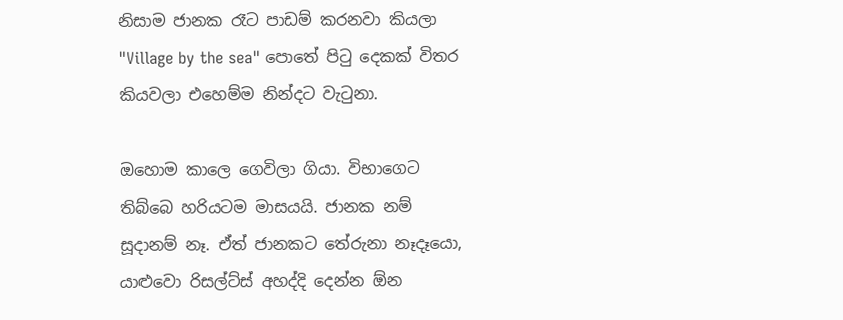නිසාම ජානක රෑට පාඩම් කරනවා කියලා "Village by the sea" පොතේ පිටු දෙකක් විතර කියවලා එහෙම්ම නින්දට වැටුනා.

ඔහොම කාලෙ ගෙවිලා ගියා. විභාගෙට තිබ්බෙ හරියටම මාසයයි. ජානක නම් සූදානම් නෑ. ඒත් ජානකට ‍තේරුනා නෑදෑයො, යාළුවො රිසල්ට්ස් අහද්දි දෙන්න ඕන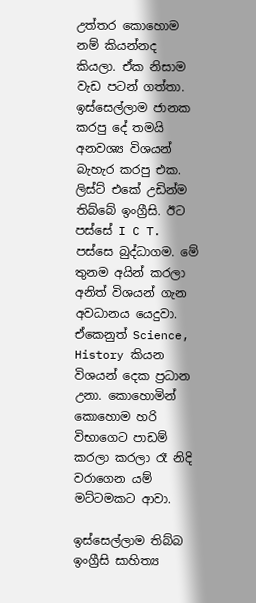උත්තර කොහොම නම් කියන්නද කියලා. ඒක නිසාම වැඩ පටන් ගත්තා. ඉස්සෙල්ලාම ජානක කරපු දේ තමයි අනවශ්‍ය විශයන් බැහැර කරපු එක. ලිස්ට් එකේ උඩින්ම තිබ්බේ ඉංග්‍රීසි. ඊට පස්සේ I C T. පස්සෙ බුද්ධාගම. මේ තුනම අයින් කරලා අනිත් විශයන් ගැන අවධානය යෙදුවා. ඒකෙනුත් Science, History කියන විශයන් දෙක ප්‍රධාන උනා. කොහොමින් කොහොම හරි විභාගෙට පාඩම් කරලා කරලා රෑ නිදි වරාගෙන යම් මට්ටමකට ආවා.

ඉස්සෙල්ලාම තිබ්බ ඉංග්‍රීසි සාහිත්‍ය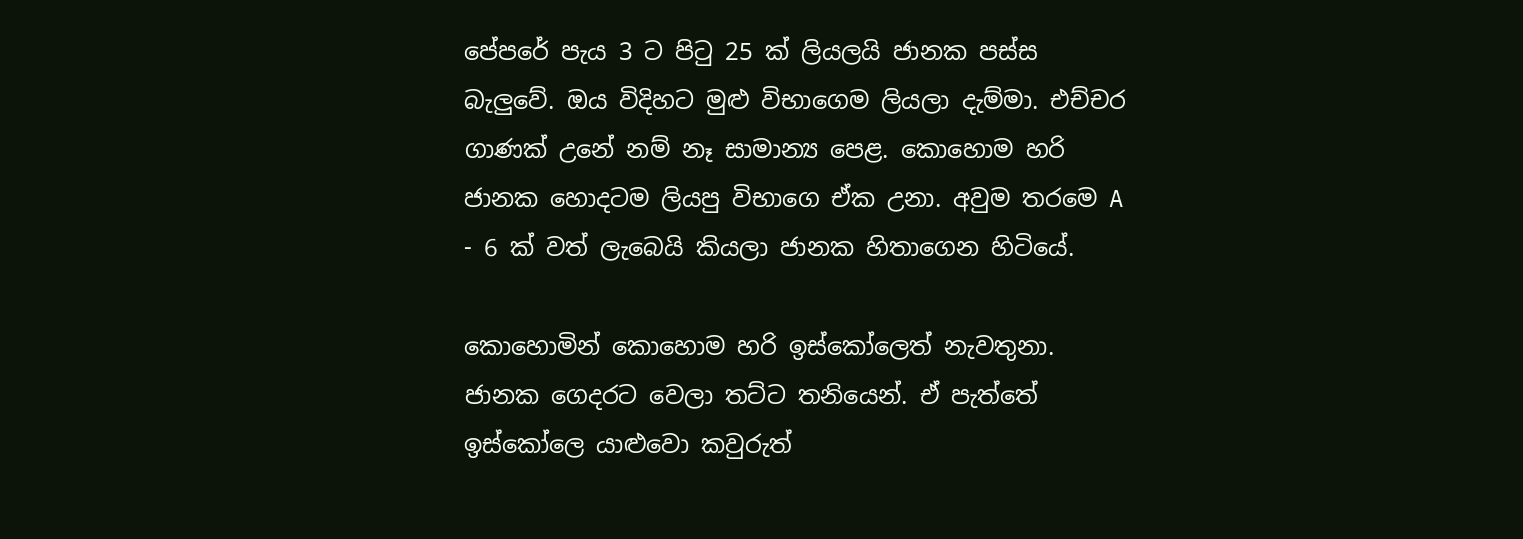පේපරේ පැය 3 ට පිටු 25 ක් ලියලයි ජානක පස්ස බැලුවේ. ඔය විදිහට මුළු විභාගෙම ලියලා දැම්මා. එච්චර ගාණක් උනේ නම් නෑ සාමාන්‍ය පෙළ. කොහොම හරි ජානක හොදටම ලියපු විභාගෙ ඒක උනා. අවුම තරමෙ A - 6 ක් වත් ලැබෙයි කියලා ජානක හිතාගෙන හිටියේ.

කොහොමින් කොහොම හරි ඉස්කෝලෙත් නැවතුනා.  ජානක ගෙදරට වෙලා තට්ට තනියෙන්. ඒ පැත්තේ ඉස්කෝලෙ යාළුවො කවුරුත්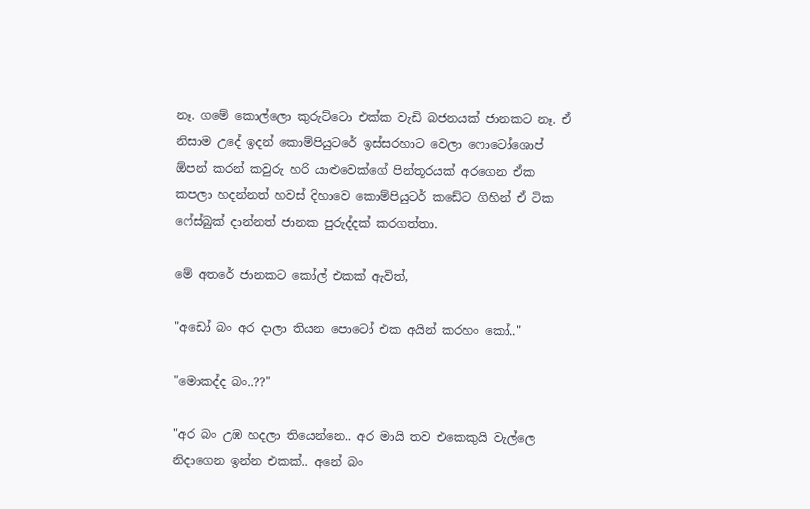නෑ. ගමේ කොල්ලො කුරුට්ටො එක්ක වැඩි බජනයක් ජානකට නෑ. ඒ නිසාම උදේ ඉදන් කොම්පියුටරේ ඉස්සරහාට වෙලා ෆොටෝශොප් ඕපන් කරන් කවුරු හරි යාළුවෙක්ගේ පින්තූරයක් අරගෙන ඒක කපලා හදන්නත් හවස් දිහාවෙ කොම්පියුටර් කඩේට ගිහින් ඒ ටික ෆේස්බුක් දාන්නත් ජානක පුරුද්දක් කරගත්තා.

මේ අතරේ ජානකට කෝල් එකක් ඇවිත්,

"අඩෝ බං අර දාලා තියන පොටෝ එක අයින් කරහං කෝ.."

"මොකද්ද බං..??"

"අර බං උඹ හදලා තියෙන්නෙ.. අර මායි තව එකෙකුයි වැල්ලෙ නිදාගෙන ඉන්න එකක්.. අනේ බං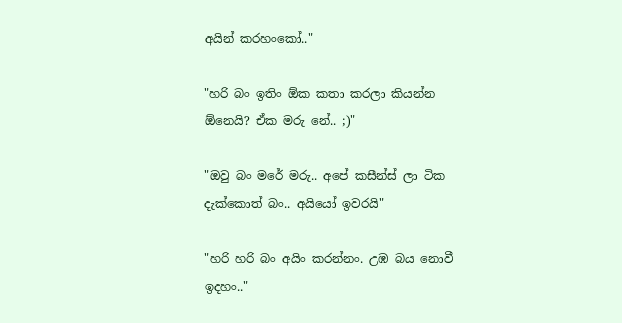අයින් කරහංකෝ.."

"හරි බං ඉතිං ඕක කතා කරලා කියන්න ඕනෙයි? ඒක මරු නේ.. ;)"

"ඔවු බං මරේ මරු.. අපේ කසීන්ස් ලා ටික දැක්කොත් බං.. අයියෝ ඉවරයි"

"හරි හරි බං අයිං කරන්නං. උඹ බය නොවී ඉදහං.."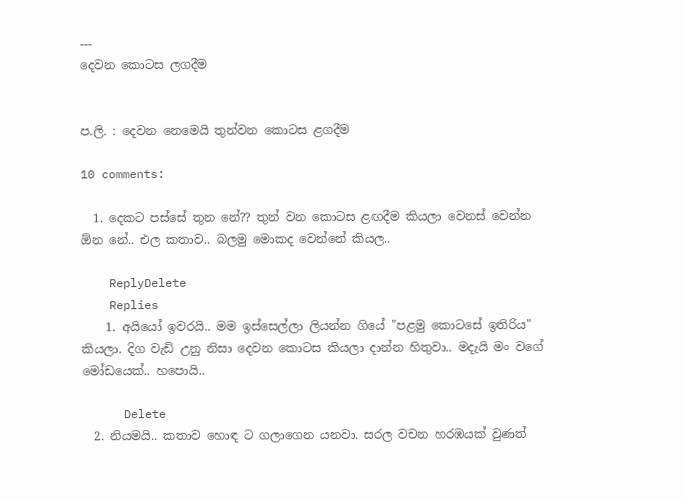---
දෙවන කොටස ලගදීම


ප.ලි. : දෙවන නෙමෙයි තුන්වන කොටස ළගදීම

10 comments:

  1. දෙකට පස්සේ තුන නේ?? තුන් වන කොටස ළඟදීම කියලා වෙනස් වෙන්න ඕන නේ.. එල කතාව.. බලමු මොකද වෙන්නේ කියල..

    ReplyDelete
    Replies
    1. අයියෝ ඉවරයි.. මම ඉස්සෙල්ලා ලියන්න ගියේ "පළමු කොටසේ ඉතිරිය" කියලා. දිග වැඩි උනු නිසා දෙවන කොටස කියලා දාන්න හිතුවා.. මදැයි මං වගේ මෝඩයෙක්.. හපොයි..

      Delete
  2. නියමයි.. කතාව හොඳ ට ගලාගෙන යනවා. සරල වචන හරඹයක් වුණත්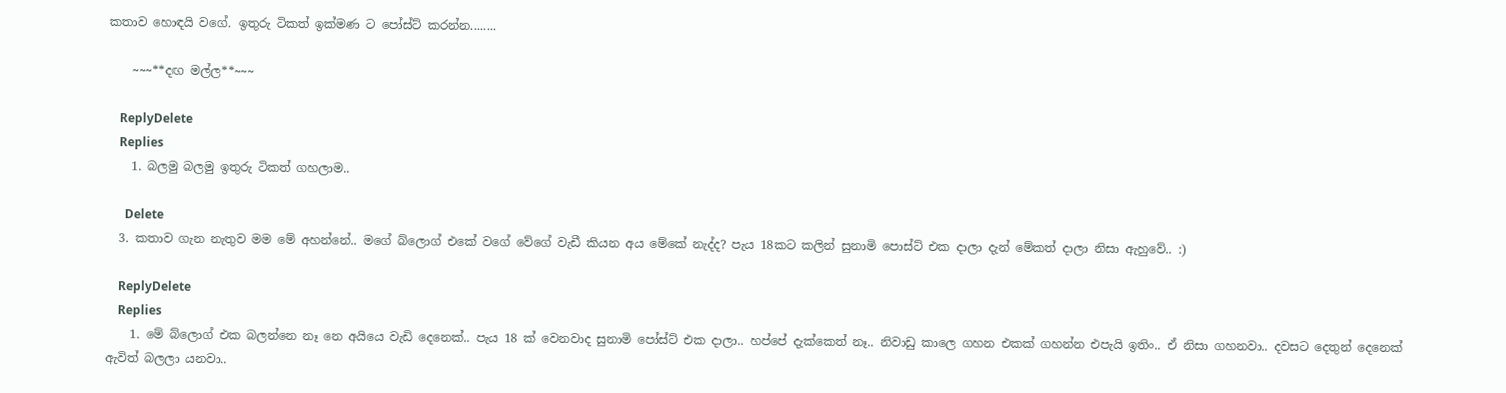කතාව හොඳයි වගේ. ඉතුරු ටිකත් ඉක්මණ ට පෝස්ට් කරන්න........

    ~~~**දඟ මල්ල**~~~

    ReplyDelete
    Replies
    1. බලමු බලමු ඉතුරු ටිකත් ගහලාම..

      Delete
  3. කතාව ගැන නැතුව මම මේ අහන්නේ.. මගේ බ්ලොග් එකේ වගේ වේගේ වැඩී කියන අය මේකේ නැද්ද? පැය 18කට කලින් සුනාමි පොස්ට් එක දාලා දැන් මේකත් දාලා නිසා ඇහුවේ.. :)

    ReplyDelete
    Replies
    1. මේ බ්ලොග් එක බලන්නෙ නෑ නෙ අයියෙ වැඩි දෙනෙක්.. පැය 18 ක් වෙනවාද සුනාමි පෝස්ට් එක දාලා.. හප්පේ දැක්කෙත් නෑ.. නිවාඩු කාලෙ ගහන එකක් ගහන්න එපැයි ඉතිං.. ඒ නිසා ගහනවා.. දවසට දෙතුන් දෙනෙක් ඇවිත් බලලා යනවා..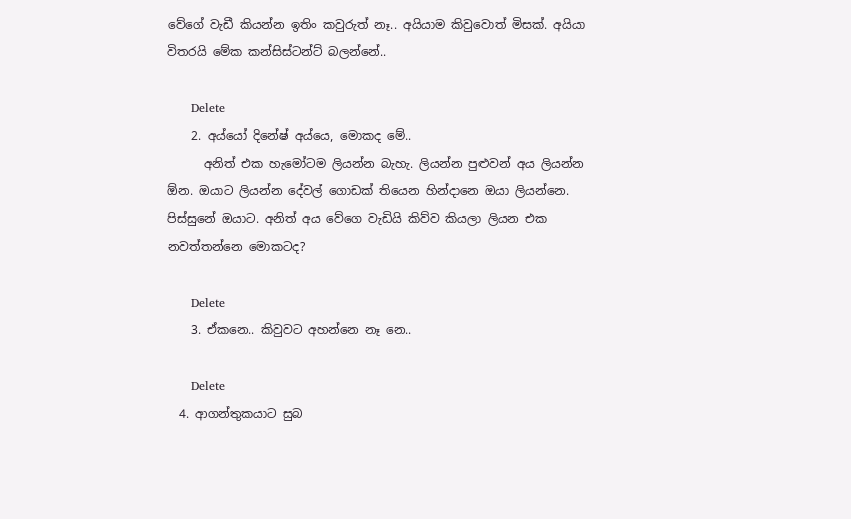වේගේ වැඩී කියන්න ඉතිං කවුරුත් නෑ.. අයියාම කිවුවොත් මිසක්. අයියා විතරයි මේක කන්සිස්ටන්ට් බලන්නේ..

      Delete
    2. අය්යෝ දිනේෂ් අය්යෙ, මොකද මේ..
      අනිත් එක හැමෝටම ලියන්න බැහැ. ලියන්න පුළුවන් අය ලියන්න ඕන. ඔයාට ලියන්න දේවල් ගොඩක් තියෙන හින්දානෙ ඔයා ලියන්නෙ. පිස්සුනේ ඔයාට. අනිත් අය වේගෙ වැඩියි කිව්ව කියලා ලියන එක නවත්තන්නෙ මොකටද?

      Delete
    3. ඒකනෙ.. කිවුවට අහන්නෙ නෑ නෙ..

      Delete
  4. ආගන්තුකයාට සුබ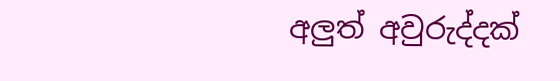අලුත් අවුරුද්දක්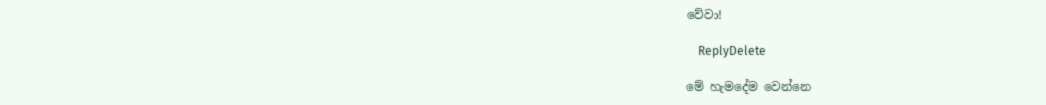වේවා!

    ReplyDelete

මේ හැමදේම වෙන්නෙ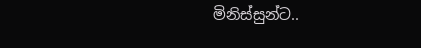මිනිස්සුන්ට..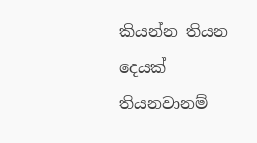කියන්න තියන දෙයක් තියනවානම්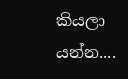කියලා යන්න....